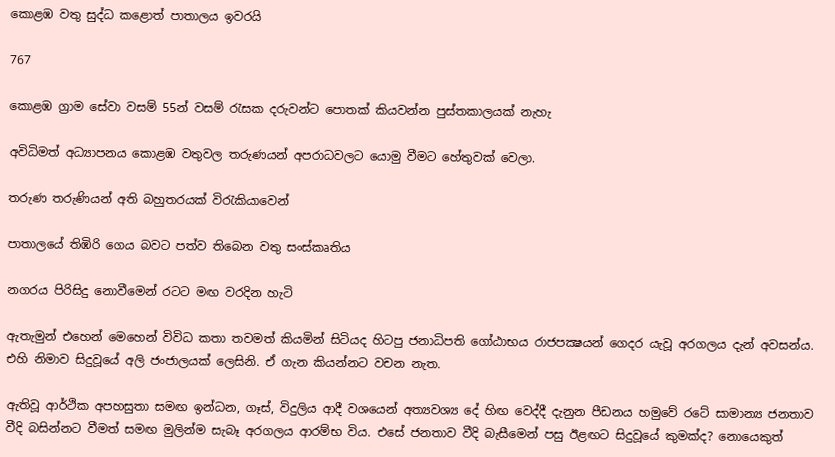කොළඹ වතු සුද්ධ කළොත් පාතාලය ඉවරයි

767

කොළඹ ග්‍රාම සේවා වසම් 55න් වසම් රැසක දරුවන්ට පොතක් කියවන්න පුස්තකාලයක් නැහැ

අවිධිමත් අධ්‍යාපනය කොළඹ වතුවල තරුණයන් අපරාධවලට යොමු වීමට හේතුවක් වෙලා.

තරුණ තරුණියන් අති බහුතරයක් විරැකියාවෙන්

පාතාලයේ තිඹිරි ගෙය බවට පත්ව තිබෙන වතු සංස්කෘතිය

නගරය පිරිසිදු නොවීමෙන් රටට මඟ වරදින හැටි

ඇතැමුන් එහෙන් මෙහෙන් විවිධ කතා තවමත් කියමින් සිටියද හිටපු ජනාධිපති ගෝඨාභය රාජපක්‍ෂයන් ගෙදර යැවූ අරගලය දැන් අවසන්ය. එහි නිමාව සිදුවූයේ අලි ජංජාලයක් ලෙසිනි. ඒ ගැන කියන්නට වචන නැත.

ඇතිවූ ආර්ථික අපහසුතා සමඟ ඉන්ධන, ගෑස්, විදුලිය ආදී වශයෙන් අත්‍යවශ්‍ය දේ හිඟ වෙද්දී දැනුන පීඩනය හමුවේ රටේ සාමාන්‍ය ජනතාව වීදි බසින්නට වීමත් සමඟ මුලින්ම සැබෑ අරගලය ආරම්භ විය. එසේ ජනතාව වීදි බැසීමෙන් පසු ඊළඟට සිදුවූයේ කුමක්ද? නොයෙකුත්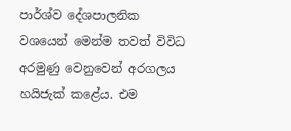පාර්ශ්ව දේශපාලනික වශයෙන් මෙන්ම තවත් විවිධ අරමුණු වෙනුවෙන් අරගලය හයිජැක් කළේය. එම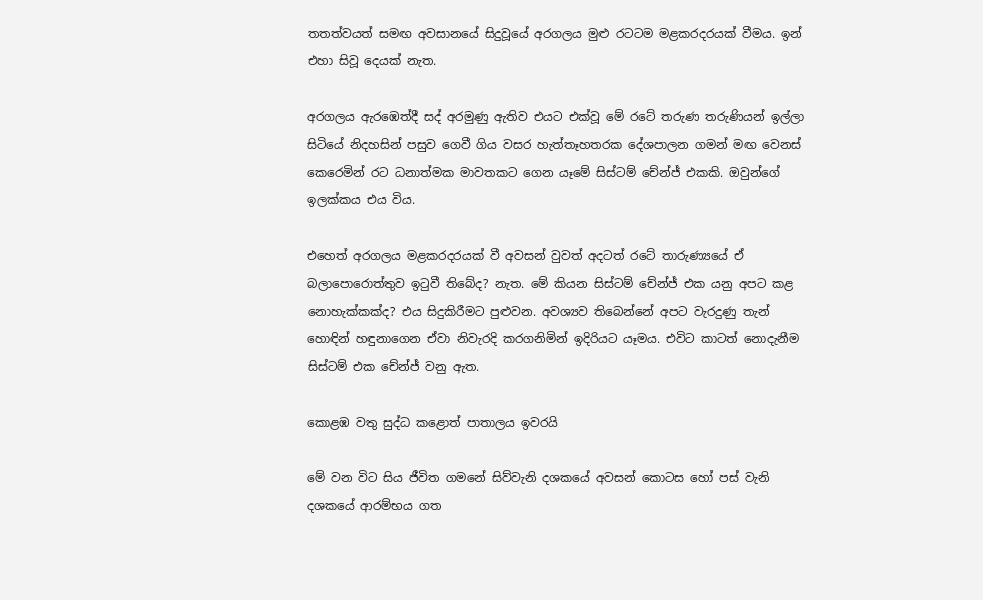තතත්වයත් සමඟ අවසානයේ සිදුවූයේ අරගලය මුළු රටටම මළකරදරයක් වීමය. ඉන් එහා සිවූ දෙයක් නැත.

අරගලය ඇරඹෙත්දී සද් අරමුණු ඇතිව එයට එක්වූ මේ රටේ තරුණ තරුණියන් ඉල්ලා සිටියේ නිදහසින් පසුව ගෙවී ගිය වසර හැත්තෑහතරක දේශපාලන ගමන් මඟ වෙනස් කෙරෙමින් රට ධනාත්මක මාවතකට ගෙන යෑමේ සිස්ටම් චේන්ජ් එකකි. ඔවුන්ගේ ඉලක්කය එය විය.

එහෙත් අරගලය මළකරදරයක් වී අවසන් වුවත් අදටත් රටේ තාරුණ්‍යයේ ඒ බලාපොරොත්තුව ඉටුවී තිබේද? නැත. මේ කියන සිස්ටම් චේන්ජ් එක යනු අපට කළ නොහැක්කක්ද? එය සිදුකිරීමට පුළුවන. අවශ්‍යව තිබෙන්නේ අපට වැරදුණු තැන් හොඳින් හඳුනාගෙන ඒවා නිවැරදි කරගනිමින් ඉදිරියට යෑමය. එවිට කාටත් නොදැනීම සිස්ටම් එක චේන්ජ් වනු ඇත.

කොළඹ වතු සුද්ධ කළොත් පාතාලය ඉවරයි

මේ වන විට සිය ජීවිත ගමනේ සිව්වැනි දශකයේ අවසන් කොටස හෝ පස් වැනි දශකයේ ආරම්භය ගත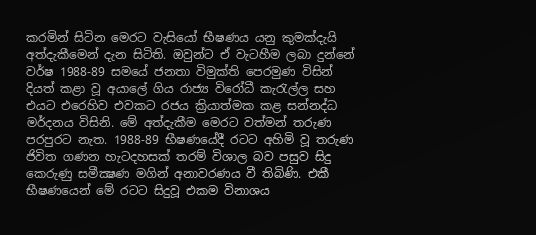කරමින් සිටින මෙරට වැසියෝ භීෂණය යනු කුමක්දැයි අත්දැකීමෙන් දැන සිටිති. ඔවුන්ට ඒ වැටහීම ලබා දුන්නේ වර්ෂ 1988-89 සමයේ ජනතා විමුක්ති පෙරමුණ විසින් දියත් කළා වූ අයාලේ ගිය රාජ්‍ය විරෝධී කැරැල්ල සහ එයට එරෙහිව එවකට රජය ක්‍රියාත්මක කළ සන්නද්ධ මර්දනය විසිනි. මේ අත්දැකීම මෙරට වත්මන් තරුණ පරපුරට නැත. 1988-89 භීෂණයේදී රටට අහිමි වූ තරුණ ජිවිත ගණන හැටදහසක් තරම් විශාල බව පසුව සිදු කෙරුණු සමීක්‍ෂණ මගින් අනාවරණය වී තිබිණි. එකී භීෂණයෙන් මේ රටට සිදුවූ එකම විනාශය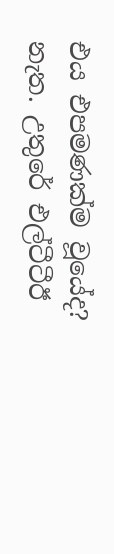එය එපමණක්ම වූයේද? නැත. උතුරේ එල්ටීටීඊ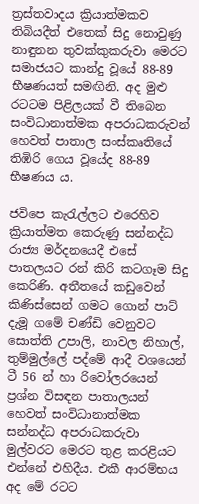ත්‍රස්තවාදය ක්‍රියාත්මකව තිබියදීත් එතෙක් සිදු නොවුණු නාඳුනන තුවක්කුකරුවා මෙරට සමාජයට කාන්දු වූයේ 88-89 භීෂණයත් සමඟිනි. අද මුළු රටටම පිළිලයක් වී තිබෙන සංවිධානාත්මක අපරාධකරුවන් හෙවත් පාතාල සංස්කෘතියේ තිඹිරි ගෙය වූයේද 88-89 භීෂණය ය.

ජවිපෙ කැරැල්ලට එරෙහිව ක්‍රියාත්මත කෙරුණු සන්නද්ධ රාජ්‍ය මර්දනයෙදී එසේ පාතලයට රන් කිරි කටගෑම සිදු කෙරිණි. අතීතයේ කඩුවෙන් කිණිස්සෙන් ගමට ගොන් පාට් දැමූ ගමේ චණ්ඩි වෙනුවට සොත්ති උපාලි, නාවල නිහාල්, තුම්මුල්ලේ පද්මේ ආදී වශයෙන් ටී 56 න් හා රිවෝලරයෙන් ප්‍රශ්න විසඳන පාතාලයන් හෙවත් සංවිධානාත්මක සන්නද්ධ අපරාධකරුවා මුල්වරට මෙරට තුළ කරළියට එන්නේ එහිදීය. එකී ආරම්භය අද මේ රටට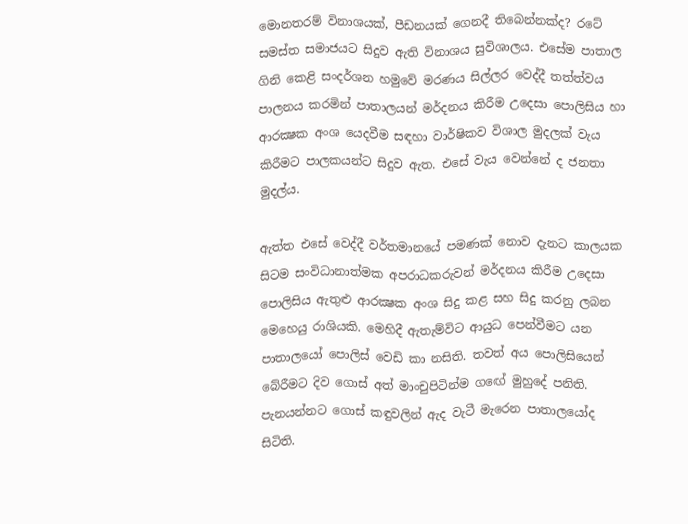මොනතරම් විනාශයක්, පීඩනයක් ගෙනදී තිබෙන්නක්ද? රටේ සමස්ත සමාජයට සිදුව ඇති විනාශය සුවිශාලය. එසේම පාතාල ගිනි කෙළි සංදර්ශන හමුවේ මරණය සිල්ලර වෙද්දී තත්ත්වය පාලනය කරමින් පාතාලයන් මර්දනය කිරීම උදෙසා පොලිසිය හා ආරක්‍ෂක අංශ යෙදවීම සඳහා වාර්ෂිකව විශාල මුදලක් වැය කිරීමට පාලකයන්ට සිදුව ඇත. එසේ වැය වෙන්නේ ද ජනතා මුදල්ය.

ඇත්ත එසේ වෙද්දී වර්තමානයේ පමණක් නොව දැනට කාලයක සිටම සංවිධානාත්මක අපරාධකරුවන් මර්දනය කිරීම උදෙසා පොලිසිය ඇතුළු ආරක්‍ෂක අංශ සිදු කළ සහ සිදු කරනු ලබන මෙහෙයු රාශියකි. මෙහිදී ඇතැම්විට ආයුධ පෙන්වීමට යන පාතාලයෝ පොලිස් වෙඩි කා නසිති. තවත් අය පොලිසියෙන් බේරීමට දිව ගොස් අත් මාංචුපිටින්ම ගඟේ මුහුදේ පනිති. පැනයන්නට ගොස් කඳුවලින් ඇද වැටී මැරෙන පාතාලයෝද සිටිති.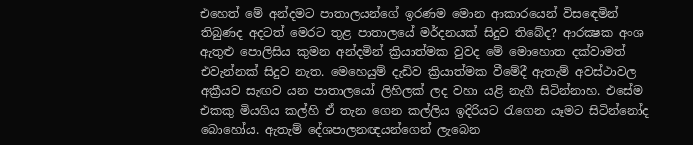එහෙත් මේ අන්දමට පාතාලයන්ගේ ඉරණම මොන ආකාරයෙන් විසඳෙමින් තිබුණද අදටත් මෙරට තුළ පාතාලයේ මර්දනයක් සිදුව තිබේද? ආරක්‍ෂක අංශ ඇතුළු පොලිසිය කුමන අන්දමින් ක්‍රියාත්මක වුවද මේ මොහොත දක්වාමත් එවැන්නක් සිදුව නැත. මෙහෙයුම් දැඩිව ක්‍රියාත්මක වීමේදී ඇතැම් අවස්ථාවල අක්‍රීයව සැඟව යන පාතාලයෝ ලිහිලක් ලද වහා යළි නැගී සිටින්නාහ. එසේම එකකු මියගිය කල්හි ඒ තැන ගෙන කල්ලිය ඉදිරියට රැගෙන යෑමට සිටින්නෝද බොහෝය. ඇතැම් දේශපාලනඥයන්ගෙන් ලැබෙන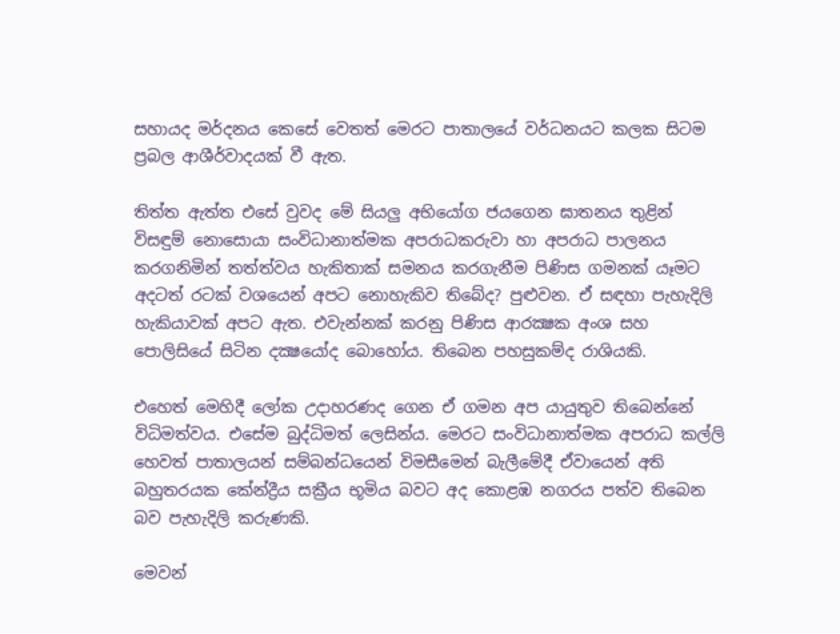සහායද මර්දනය කෙසේ වෙතත් මෙරට පාතාලයේ වර්ධනයට කලක සිටම ප්‍රබල ආශීර්වාදයක් වී ඇත.

තිත්ත ඇත්ත එසේ වුවද මේ සියලු අභියෝග ජයගෙන ඝාතනය තුළින් විසඳුම් නොසොයා සංවිධානාත්මක අපරාධකරුවා හා අපරාධ පාලනය කරගනිමින් තත්ත්වය හැකිතාක් සමනය කරගැනීම පිණිස ගමනක් යෑමට අදටත් රටක් වශයෙන් අපට නොහැකිව තිබේද? පුළුවන. ඒ සඳහා පැහැදිලි හැකියාවක් අපට ඇත. එවැන්නක් කරනු පිණිස ආරක්‍ෂක අංශ සහ පොලිසියේ සිටින දක්‍ෂයෝද බොහෝය. තිබෙන පහසුකම්ද රාශියකි.

එහෙත් මෙහිදී ලෝක උදාහරණද ගෙන ඒ ගමන අප යායුතුව තිබෙන්නේ විධිමත්වය. එසේම බුද්ධිමත් ලෙසින්ය. මෙරට සංවිධානාත්මක අපරාධ කල්ලි හෙවත් පාතාලයන් සම්බන්ධයෙන් විමසීමෙන් බැලීමේදී ඒවායෙන් අති බහුතරයක කේන්ද්‍රීය සක්‍රීය භූමිය බවට අද කොළඹ නගරය පත්ව තිබෙන බව පැහැදිලි කරුණකි.

මෙවන්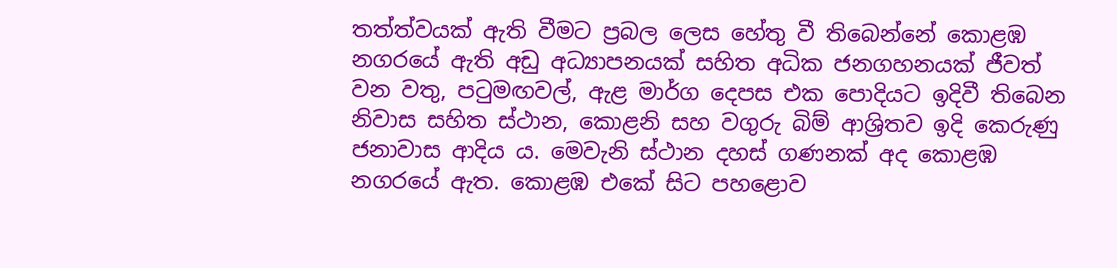තත්ත්වයක් ඇති වීමට ප්‍රබල ලෙස හේතු වී තිබෙන්නේ කොළඹ නගරයේ ඇති අඩු අධ්‍යාපනයක් සහිත අධික ජනගහනයක් ජීවත් වන වතු, පටුමඟවල්, ඇළ මාර්ග දෙපස එක පොදියට ඉදිවී තිබෙන නිවාස සහිත ස්ථාන, කොළනි සහ වගුරු බිම් ආශ්‍රිතව ඉදි කෙරුණු ජනාවාස ආදිය ය. මෙවැනි ස්ථාන දහස් ගණනක් අද කොළඹ නගරයේ ඇත. කොළඹ එකේ සිට පහළොව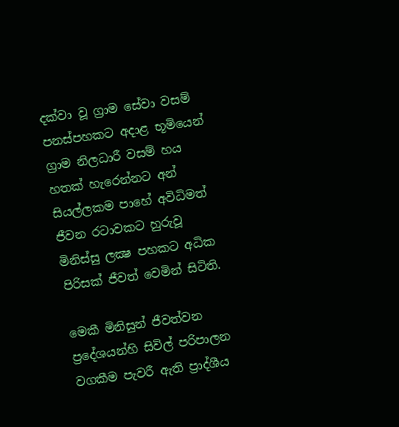දක්වා වූ ග්‍රාම සේවා වසම් පනස්පහකට අදාළ භූමියෙන් ග්‍රාම නිලධාරී වසම් හය හතක් හැරෙන්නට අන් සියල්ලකම පාහේ අවිධිමත් ජීවන රටාවකට හුරුවූ මිනිස්සු ලක්‍ෂ පහකට අධික පිරිසක් ජීවත් වෙමින් සිටිති.

මෙකී මිනිසුන් ජීවත්වන ප්‍රදේශයන්හි සිවිල් පරිපාලන වගකීම පැවරී ඇති ප්‍රාද්ශීය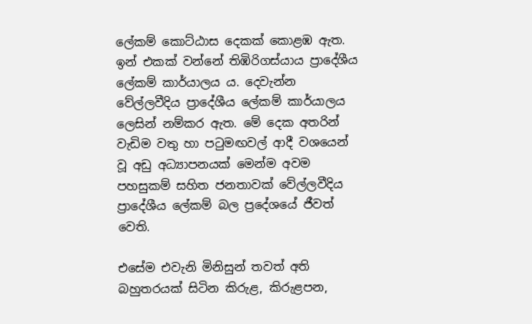ලේකම් කොට්ඨාස දෙකක් කොළඹ ඇත. ඉන් එකක් වන්නේ තිඹිරිගස්යාය ප්‍රාදේශීය ලේකම් කාර්යාලය ය. දෙවැන්න වේල්ලවීදිය ප්‍රාදේශීය ලේකම් කාර්යාලය ලෙසින් නම්කර ඇත. මේ දෙක අතරින් වැඩිම වතු හා පටුමඟවල් ආදී වශයෙන් වූ අඩු අධ්‍යාපනයක් මෙන්ම අවම පහසුකම් සහිත ජනතාවක් වේල්ලවීදිය ප්‍රාදේශීය ලේකම් බල ප්‍රදේශයේ ජීවත් වෙති.

එසේම එවැනි මිනිසුන් තවත් අති බහුතරයක් සිටින කිරුළ, කිරුළපන,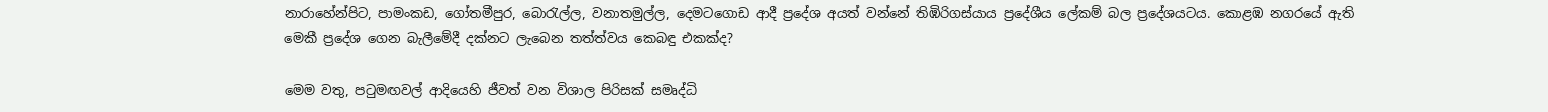නාරාහේන්පිට, පාමංකඩ, ගෝතමීපුර, බොරැල්ල, වනාතමුල්ල, දෙමටගොඩ ආදී ප්‍රදේශ අයත් වන්නේ තිඹිරිගස්යාය ප්‍රදේශීය ලේකම් බල ප්‍රදේශයටය. කොළඹ නගරයේ ඇති මෙකී ප්‍රදේශ ගෙන බැලීමේදී දක්නට ලැබෙන තත්ත්වය කෙබඳු එකක්ද?

මෙම වතු, පටුමඟවල් ආදියෙහි ජීවත් වන විශාල පිරිසක් සමෘද්ධි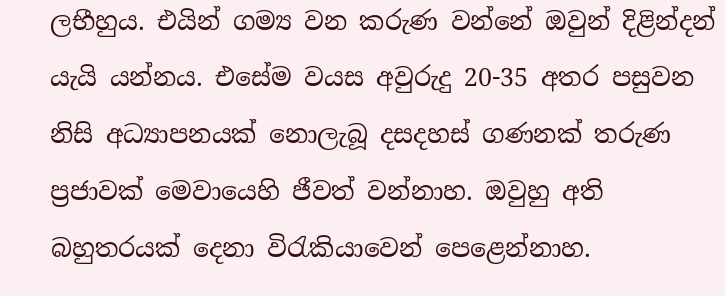ලභීහුය. එයින් ගම්‍ය වන කරුණ වන්නේ ඔවුන් දිළින්දන් යැයි යන්නය. එසේම වයස අවුරුදු 20-35 අතර පසුවන නිසි අධ්‍යාපනයක් නොලැබූ දසදහස් ගණනක් තරුණ ප්‍රජාවක් මෙවායෙහි ජීවත් වන්නාහ. ඔවුහු අති බහුතරයක් දෙනා විරැකියාවෙන් පෙළෙන්නාහ.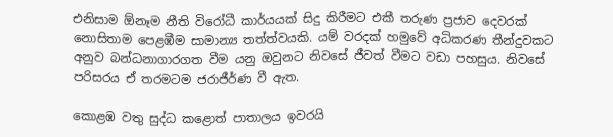එනිසාම ඕනෑම නීති විරෝධී කාර්යයක් සිදු කිරීමට එකී තරුණ ප්‍රජාව දෙවරක් නොසිතාම පෙළඹීම සාමාන්‍ය තත්ත්වයකි. යම් වරදක් හමුවේ අධිකරණ තීන්දුවකට අනුව බන්ධනාගාරගත වීම යනු ඔවුනට නිවසේ ජීවත් වීමට වඩා පහසුය. නිවසේ පරිසරය ඒ තරමටම ජරාජීර්ණ වී ඇත.

කොළඹ වතු සුද්ධ කළොත් පාතාලය ඉවරයි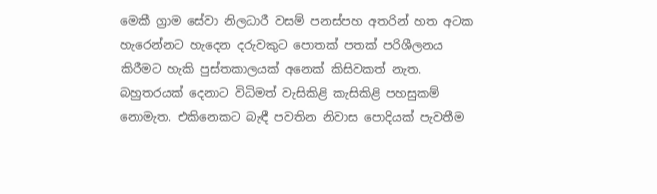මෙකී ග්‍රාම සේවා නිලධාරී වසම් පනස්පහ අතරින් හත අටක හැරෙන්නට හැදෙන දරුවකුට පොතක් පතක් පරිශීලනය කිරීමට හැකි පුස්තකාලයක් අනෙක් කිසිවකත් නැත. බහුතරයක් දෙනාට විධිමත් වැසිකිළි කැසිකිළි පහසුකම් නොමැත. එකිනෙකට බැඳී පවතින නිවාස පොදියක් පැවතීම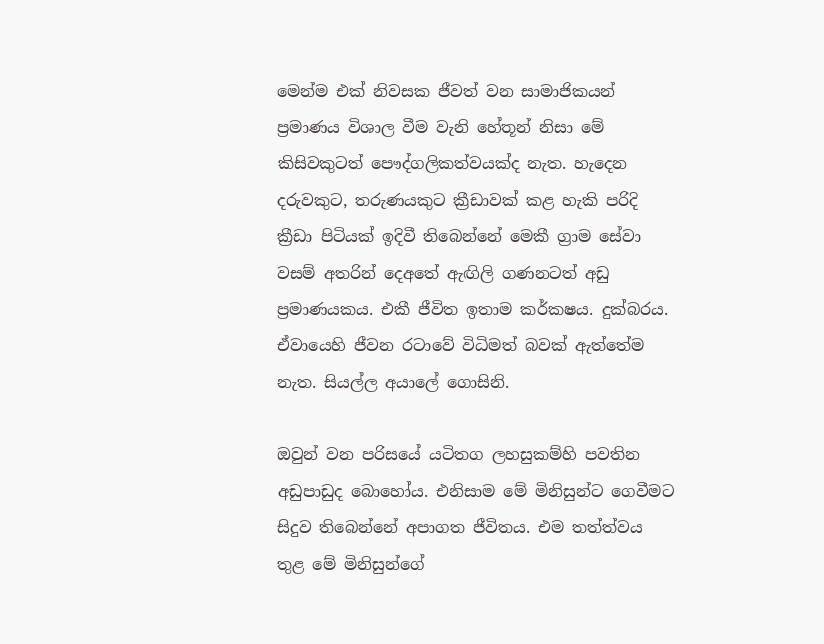මෙන්ම එක් නිවසක ජීවත් වන සාමාජිකයන් ප්‍රමාණය විශාල වීම වැනි හේතූන් නිසා මේ කිසිවකුටත් පෞද්ගලිකත්වයක්ද නැත. හැදෙන දරුවකුට, තරුණයකුට ක්‍රීඩාවක් කළ හැකි පරිදි ක්‍රීඩා පිටියක් ඉදිවී තිබෙන්නේ මෙකී ග්‍රාම සේවා වසම් අතරින් දෙඅතේ ඇඟිලි ගණනටත් අඩු ප්‍රමාණයකය. එකී ජීවිත ඉතාම කර්කෂය. දුක්බරය. ඒවායෙහි ජීවන රටාවේ විධිමත් බවක් ඇත්තේම නැත. සියල්ල අයාලේ ගොසිනි.

ඔවුන් වන පරිසයේ යටිතග ලහසුකම්හි පවතින අඩුපාඩුද බොහෝය. එනිසාම මේ මිනිසුන්ට ගෙවීමට සිදුව තිබෙන්නේ අපාගත ජීවිතය. එම තත්ත්වය තුළ මේ මිනිසුන්ගේ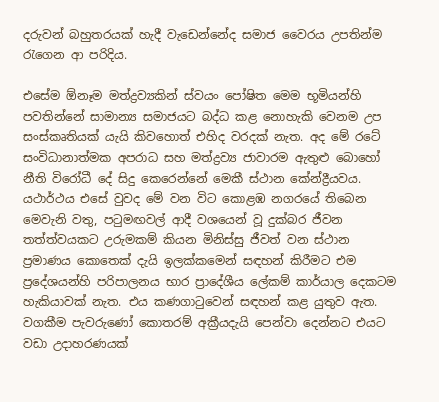දරුවන් බහුතරයක් හැදී වැඩෙන්නේද සමාජ වෛරය උපතින්ම රැගෙන ආ පරිදිය.

එසේම ඕනෑම මත්ද්‍රව්‍යකින් ස්වයං පෝෂිත මෙම භූමියන්හි පවතින්නේ සාමාන්‍ය සමාජයට බද්ධ කළ නොහැකි වෙනම උප සංස්කෘතියක් යැයි කිවහොත් එහිද වරදක් නැත. අද මේ රටේ සංවිධානාත්මක අපරාධ සහ මත්ද්‍රව්‍ය ජාවාරම ඇතුළු බොහෝ නීති විරෝධී දේ සිදු කෙරෙන්නේ මෙකී ස්ථාන කේන්ද්‍රීයවය. යථාර්ථය එසේ වුවද මේ වන විට කොළඹ නගරයේ තිබෙන මෙවැනි වතු, පටුමඟවල් ආදී වශයෙන් වූ දුක්බර ජීවන තත්ත්වයකට උරුමකම් කියන මිනිස්සු ජීවත් වන ස්ථාන ප්‍රමාණය කොතෙක් දැයි ඉලක්කමෙන් සඳහන් කිරීමට එම ප්‍රදේශයන්හි පරිපාලනය භාර ප්‍රාදේශීය ලේකම් කාර්යාල දෙකටම හැකියාවක් නැත. එය කණගාටුවෙන් සඳහන් කළ යුතුව ඇත. වගකීම පැවරුණෝ කොතරම් අක්‍රීයදැයි පෙන්වා දෙන්නට එයට වඩා උදාහරණයක්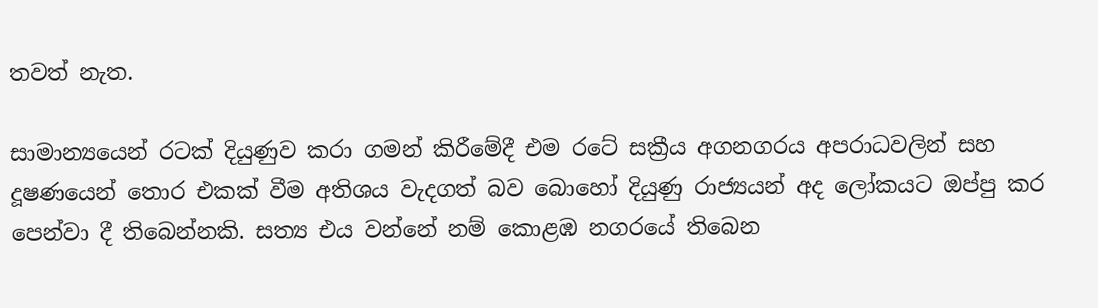තවත් නැත.

සාමාන්‍යයෙන් රටක් දියුණුව කරා ගමන් කිරීමේදී එම රටේ සක්‍රීය අගනගරය අපරාධවලින් සහ දූෂණයෙන් තොර එකක් වීම අතිශය වැදගත් බව බොහෝ දියුණු රාජ්‍යයන් අද ලෝකයට ඔප්පු කර පෙන්වා දී තිබෙන්නකි. සත්‍ය එය වන්නේ නම් කොළඹ නගරයේ තිබෙන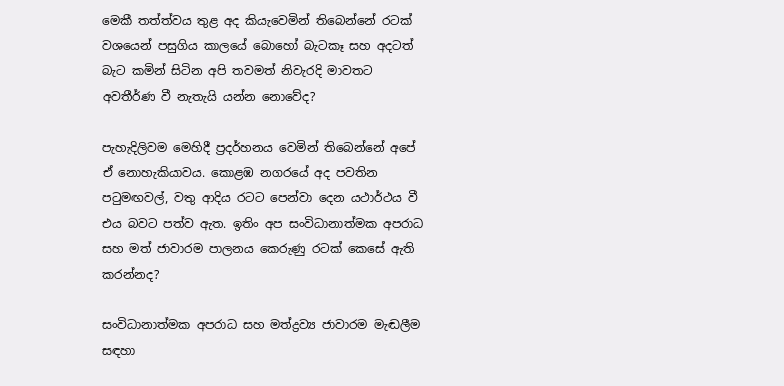මෙකී තත්ත්වය තුළ අද කියැවෙමින් තිබෙන්නේ රටක් වශයෙන් පසුගිය කාලයේ බොහෝ බැටකෑ සහ අදටත් බැට කමින් සිටින අපි තවමත් නිවැරදි මාවතට අවතීර්ණ වී නැතැයි යන්න නොවේද?

පැහැදිලිවම මෙහිදී ප්‍රදර්හනය වෙමින් තිබෙන්නේ අපේ ඒ නොහැකියාවය. කොළඹ නගරයේ අද පවතින පටුමඟවල්, වතු ආදිය රටට පෙන්වා දෙන යථාර්ථය වී එය බවට පත්ව ඇත. ඉතිං අප සංවිධානාත්මක අපරාධ සහ මත් ජාවාරම පාලනය කෙරුණු රටක් කෙසේ ඇති කරන්නද?

සංවිධානාත්මක අපරාධ සහ මත්ද්‍රව්‍ය ජාවාරම මැඬලීම සඳහා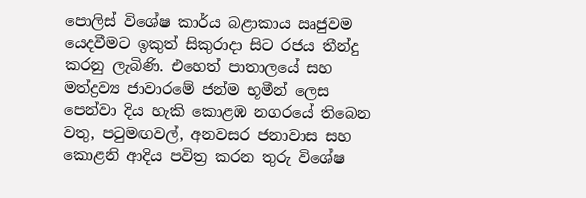පොලිස් විශේෂ කාර්ය බළාකාය ඍජුවම යෙදවීමට ඉකුත් සිකුරාදා සිට රජය තීන්දු කරනු ලැබිණි. එහෙත් පාතාලයේ සහ මත්ද්‍රව්‍ය ජාවාරමේ ජන්ම භූමීන් ලෙස පෙන්වා දිය හැකි කොළඹ නගරයේ තිබෙන වතු, පටුමඟවල්, අනවසර ජනාවාස සහ කොළනි ආදිය පවිත්‍ර කරන තුරු විශේෂ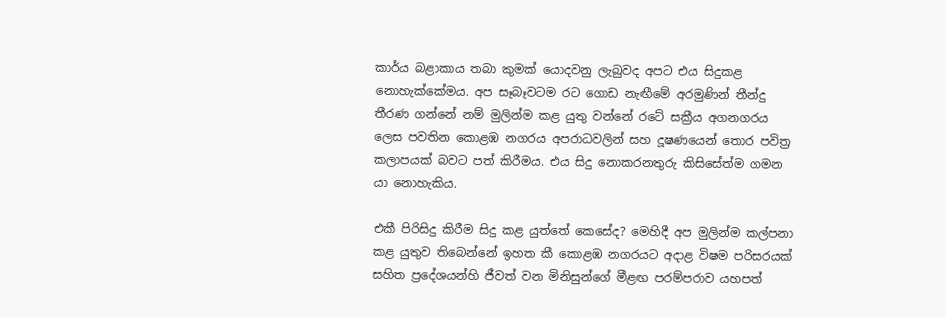කාර්ය බළාකාය තබා කුමක් යොදවනු ලැබුවද අපට එය සිදුකළ නොහැක්කේමය. අප සෑබෑවටම රට ගොඩ නැඟීමේ අරමුණින් තීන්දු තීරණ ගන්නේ නම් මුලින්ම කළ යුතු වන්නේ රටේ සක්‍රීය අගනගරය ලෙස පවතින කොළඹ නගරය අපරාධවලින් සහ දූෂණයෙන් තොර පවිත්‍ර කලාපයක් බවට පත් කිරීමය. එය සිදු නොකරනතුරු කිසිසේත්ම ගමන යා නොහැකිය.

එකී පිරිසිදු කිරීම සිදු කළ යුත්තේ කෙසේද? මෙහිදී අප මුලින්ම කල්පනා කළ යුතුව තිබෙන්නේ ඉහත කී කොළඹ නගරයට අදාළ විෂම පරිසරයක් සහිත ප්‍රදේශයන්හි ජීවත් වන මිනිසුන්ගේ මීළඟ පරම්පරාව යහපත්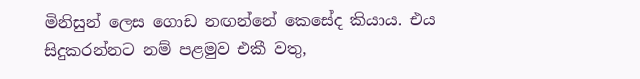මිනිසුන් ලෙස ගොඩ නඟන්නේ කෙසේද කියාය. එය සිදුකරන්නට නම් පළමුව එකී වතු,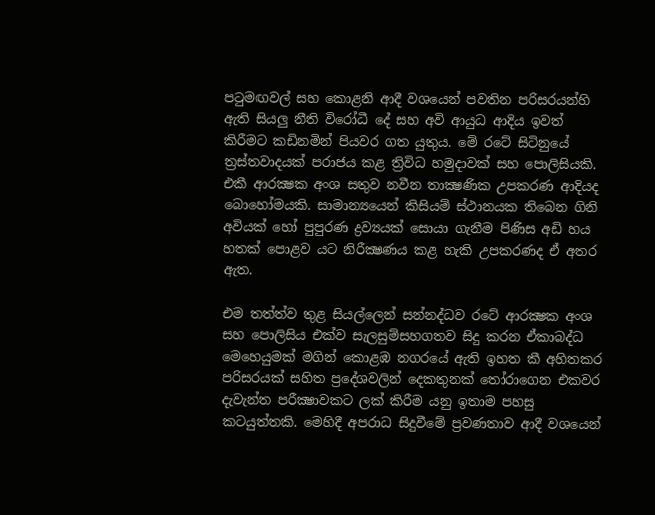පටුමඟවල් සහ කොළනි ආදී වශයෙන් පවතින පරිසරයන්හි ඇති සියලු නීති විරෝධී දේ සහ අවි ආයුධ ආදිය ඉවත් කිරීමට කඩිනමින් පියවර ගත යුතුය. මේ රටේ සිටිනුයේ ත්‍රස්තවාදයක් පරාජය කළ ත්‍රිවිධ හමුදාවක් සහ පොලිසියකි. එකී ආරක්‍ෂක අංශ සතුව නවීන තාක්‍ෂණික උපකරණ ආදියද බොහෝමයකි. සාමාන්‍යයෙන් කිසියම් ස්ථානයක තිබෙන ගිනි අවියක් හෝ පුපුරණ ද්‍රව්‍යයක් සොයා ගැනීම පිණිස අඩි හය හතක් පොළව යට නිරීක්‍ෂණය කළ හැකි උපකරණද ඒ අතර ඇත.

එම තත්ත්ව තුළ සියල්ලෙන් සන්නද්ධව රටේ ආරක්‍ෂක අංශ සහ පොලිසිය එක්ව සැලසුම්සහගතව සිදු කරන ඒකාබද්ධ මෙහෙයුමක් මගින් කොළඹ නගරයේ ඇති ඉහත කී අහිතකර පරිසරයක් සහිත ප්‍රදේශවලින් දෙකතුනක් තෝරාගෙන එකවර දැවැන්ත පරීක්‍ෂාවකට ලක් කිරීම යනු ඉතාම පහසු කටයුත්තකි. මෙහිදී අපරාධ සිදුවීමේ ප්‍රවණතාව ආදී වශයෙන්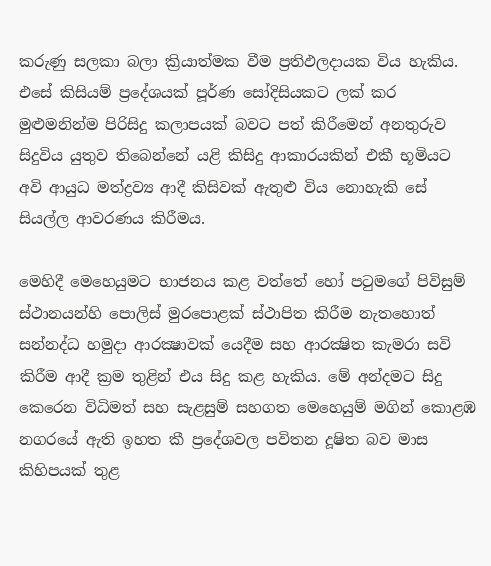කරුණු සලකා බලා ක්‍රියාත්මක වීම ප්‍රතිඵලදායක විය හැකිය. එසේ කිසියම් ප්‍රදේශයක් පූර්ණ සෝදිසියකට ලක් කර මුළුමනින්ම පිරිසිදු කලාපයක් බවට පත් කිරීමෙන් අනතුරුව සිදුවිය යුතුව තිබෙන්නේ යළි කිසිදු ආකාරයකින් එකී භූමියට අවි ආයුධ මත්ද්‍රව්‍ය ආදී කිසිවක් ඇතුළු විය නොහැකි සේ සියල්ල ආවරණය කිරීමය.

මෙහිදී මෙහෙයුමට භාජනය කළ වත්තේ හෝ පටුමගේ පිවිසුම් ස්ථානයන්හි පොලිස් මුරපොළක් ස්ථාපිත කිරීම නැතහොත් සන්නද්ධ හමුදා ආරක්‍ෂාවක් යෙදීම සහ ආරක්‍ෂිත කැමරා සවි කිරීම ආදී ක්‍රම තුළින් එය සිදු කළ හැකිය. මේ අන්දමට සිදු කෙරෙන විධිමත් සහ සැළසුම් සහගත මෙහෙයුම් මගින් කොළඹ නගරයේ ඇති ඉහත කී ප්‍රදේශවල පවිතන දූෂිත බව මාස කිහිපයක් තුළ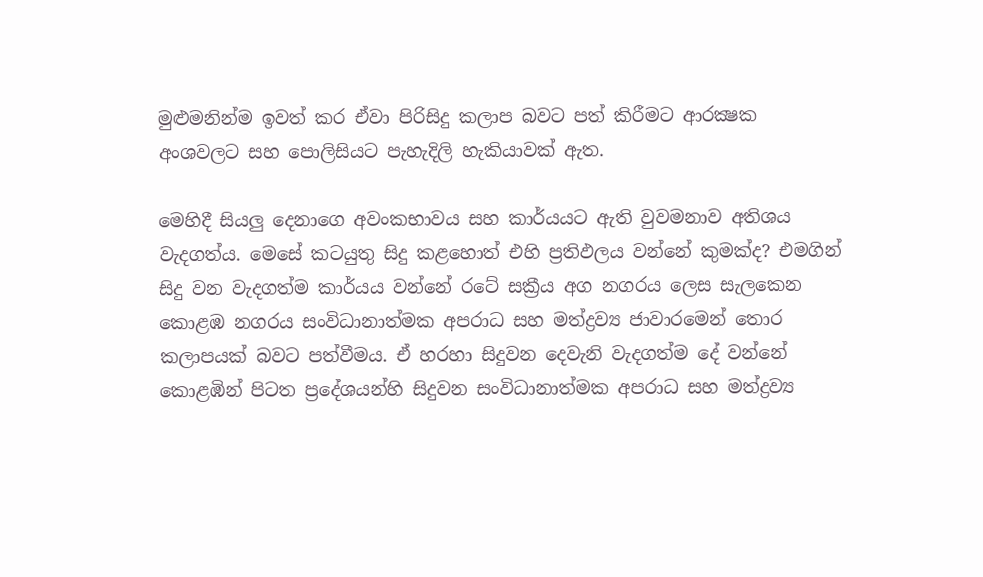මුළුමනින්ම ඉවත් කර ඒවා පිරිසිදු කලාප බවට පත් කිරීමට ආරක්‍ෂක අංශවලට සහ පොලිසියට පැහැදිලි හැකියාවක් ඇත.

මෙහිදී සියලු දෙනාගෙ අවංකභාවය සහ කාර්යයට ඇති වුවමනාව අතිශය වැදගත්ය. මෙසේ කටයුතු සිදු කළහොත් එහි ප්‍රතිඵලය වන්නේ කුමක්ද? එමගින් සිදු වන වැදගත්ම කාර්යය වන්නේ රටේ සක්‍රීය අග නගරය ලෙස සැලකෙන කොළඹ නගරය සංවිධානාත්මක අපරාධ සහ මත්ද්‍රව්‍ය ජාවාරමෙන් තොර කලාපයක් බවට පත්වීමය. ඒ හරහා සිදුවන දෙවැනි වැදගත්ම දේ වන්නේ කොළඹින් පිටත ප්‍රදේශයන්හි සිදුවන සංවිධානාත්මක අපරාධ සහ මත්ද්‍රව්‍ය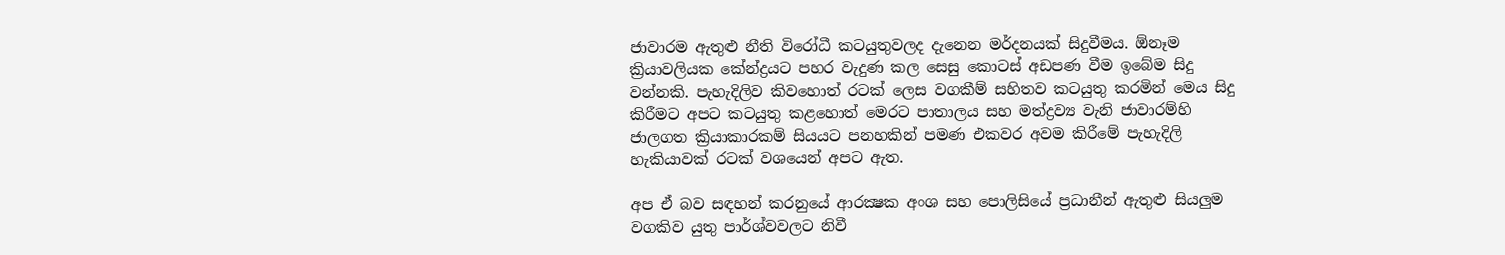ජාවාරම ඇතුළු නීති විරෝධී කටයුතුවලද දැනෙන මර්දනයක් සිදුවීමය. ඕනෑම ක්‍රියාවලියක කේන්ද්‍රයට පහර වැදුණ කල සෙසු කොටස් අඩපණ වීම ඉබේම සිදු වන්නකි. පැහැදිලිව කිවහොත් රටක් ලෙස වගකීම් සහිතව කටයුතු කරමින් මෙය සිදු කිරීමට අපට කටයුතු කළහොත් මෙරට පාතාලය සහ මත්ද්‍රව්‍ය වැනි ජාවාරම්හි ජාලගත ක්‍රියාකාරකම් සියයට පනහකින් පමණ එකවර අවම කිරීමේ පැහැදිලි හැකියාවක් රටක් වශයෙන් අපට ඇත.

අප ඒ බව සඳහන් කරනුයේ ආරක්‍ෂක අංශ සහ පොලිසියේ ප්‍රධානීන් ඇතුළු සියලුම වගකිව යුතු පාර්ශ්වවලට නිවී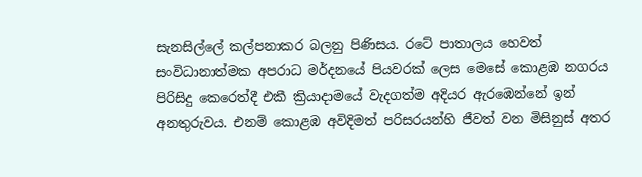සැනසිල්ලේ කල්පනාකර බලනු පිණිසය. රටේ පාතාලය හෙවත් සංවිධානාත්මක අපරාධ මර්දනයේ පියවරක් ලෙස මෙසේ කොළඹ නගරය පිරිසිදු කෙරෙත්දී එකී ක්‍රියාදාමයේ වැදගත්ම අදියර ඇරඹෙන්නේ ඉන් අනතුරුවය. එනම් කොළඹ අවිදිමත් පරිසරයන්හි ජීවත් වන මිසිනුස් අතර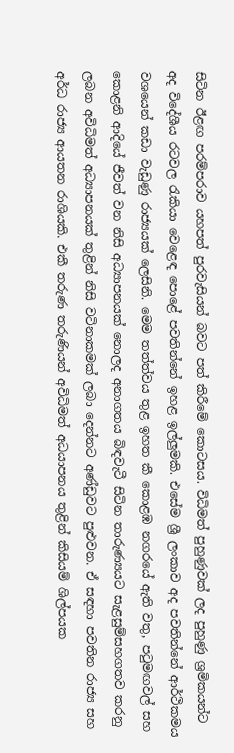සිටින ඊළඟ පරම්පරාව යහපත් පුරවැසියන් බවට පත් කිරීමේ කොටසය. විධිමත් පුහුණුවක් ලද පුහුණු ශ්‍රමිකයන්ට අද විදේශීය රටවල රැකියා වෙළෙඳ පොළේ පවතින්නේ ඉහළ ඉල්ලුමකි. එසේම ශ්‍රී ලංකාව අද පවතින්නේ ආර්ථිකමය වශයෙන් කඩා වැඩුණු රාජ්‍යයක් ලෙසිනි. මෙම තත්ත්වය තුළ ඉහත කී කොළඹ නගරයේ ඇති වතු, පටුමඟවල් සහ කොළනි ආදියේ ජීවත් වන නිසි අධ්‍යාපනයක් නොලද අනාගතය බිඳවැටී සිටින තාරුණ්‍යයට සැළසුම්සහගතව කරනු ලබන අවිධිමත් අධ්‍යාපනයක් තුළින් නිසි වටිනාකමක් ලබා දෙන්නට අණ්ඩුවට පුළුවන. ඒ සඳහා පවතින රාජ්‍ය සහ අර්ධ රාජ්‍ය ආයතන රාශියකි. එකී තරුණ තරුණියන් අවිධිමත් අධයාපනය තුළින් කිසියම් ශිල්පයක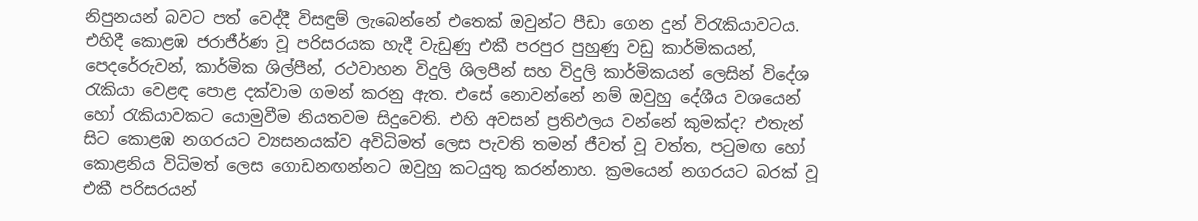නිපුනයන් බවට පත් වෙද්දී විසඳුම් ලැබෙන්නේ එතෙක් ඔවුන්ට පීඩා ගෙන දුන් විරැකියාවටය. එහිදී කොළඹ ජරාජීර්ණ වූ පරිසරයක හැදී වැඩුණු එකී පරපුර පුහුණු වඩු කාර්මිකයන්, පෙදරේරුවන්, කාර්මික ශිල්පීන්, රථවාහන විදුලි ශිලපීන් සහ විදුලි කාර්මිකයන් ලෙසින් විදේශ රැකියා වෙළඳ පොළ දක්වාම ගමන් කරනු ඇත. එසේ නොවන්නේ නම් ඔවුහු දේශීය වශයෙන් හෝ රැකියාවකට යොමුවීම නියතවම සිදුවෙති. එහි අවසන් ප්‍රතිඵලය වන්නේ කුමක්ද? එතැන් සිට කොළඹ නගරයට ව්‍යසනයක්ව අවිධිමත් ලෙස පැවති තමන් ජීවත් වූ වත්ත, පටුමඟ හෝ කොළනිය විධිමත් ලෙස ගොඩනඟන්නට ඔවුහු කටයුතු කරන්නාහ. ක්‍රමයෙන් නගරයට බරක් වූ එකී පරිසරයන්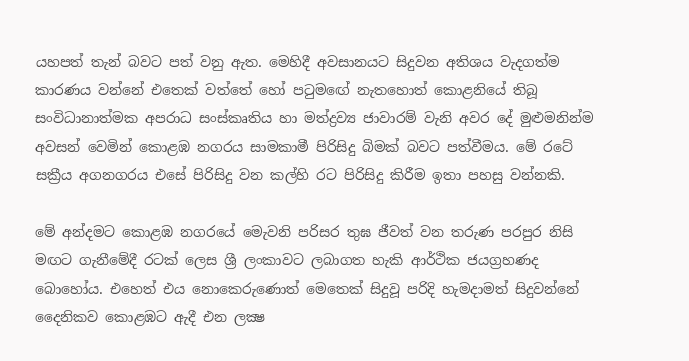යහපත් තැන් බවට පත් වනු ඇත. මෙහිදී අවසානයට සිදුවන අතිශය වැදගත්ම කාරණය වන්නේ එතෙක් වත්තේ හෝ පටුමඟේ නැතහොත් කොළනියේ තිබූ සංවිධානාත්මක අපරාධ සංස්කෘතිය හා මත්ද්‍රව්‍ය ජාවාරම් වැනි අවර දේ මුළුමනින්ම අවසන් වෙමින් කොළඹ නගරය සාමකාමී පිරිසිදු බිමක් බවට පත්වීමය. මේ රටේ සක්‍රීය අගනගරය එසේ පිරිසිදු වන කල්හි රට පිරිසිදු කිරීම ඉතා පහසු වන්නකි.

මේ අන්දමට කොළඹ නගරයේ මෙැවනි පරිසර තුඝ ජීවත් වන තරුණ පරපුර නිසි මඟට ගැනීමේදී රටක් ලෙස ශ්‍රී ලංකාවට ලබාගත හැකි ආර්ථික ජයග්‍රහණද බොහෝය. එහෙත් එය නොකෙරුණොත් මෙතෙක් සිදුවූ පරිදි හැමදාමත් සිදුවන්නේ දෛනිකව කොළඹට ඇදී එන ලක්‍ෂ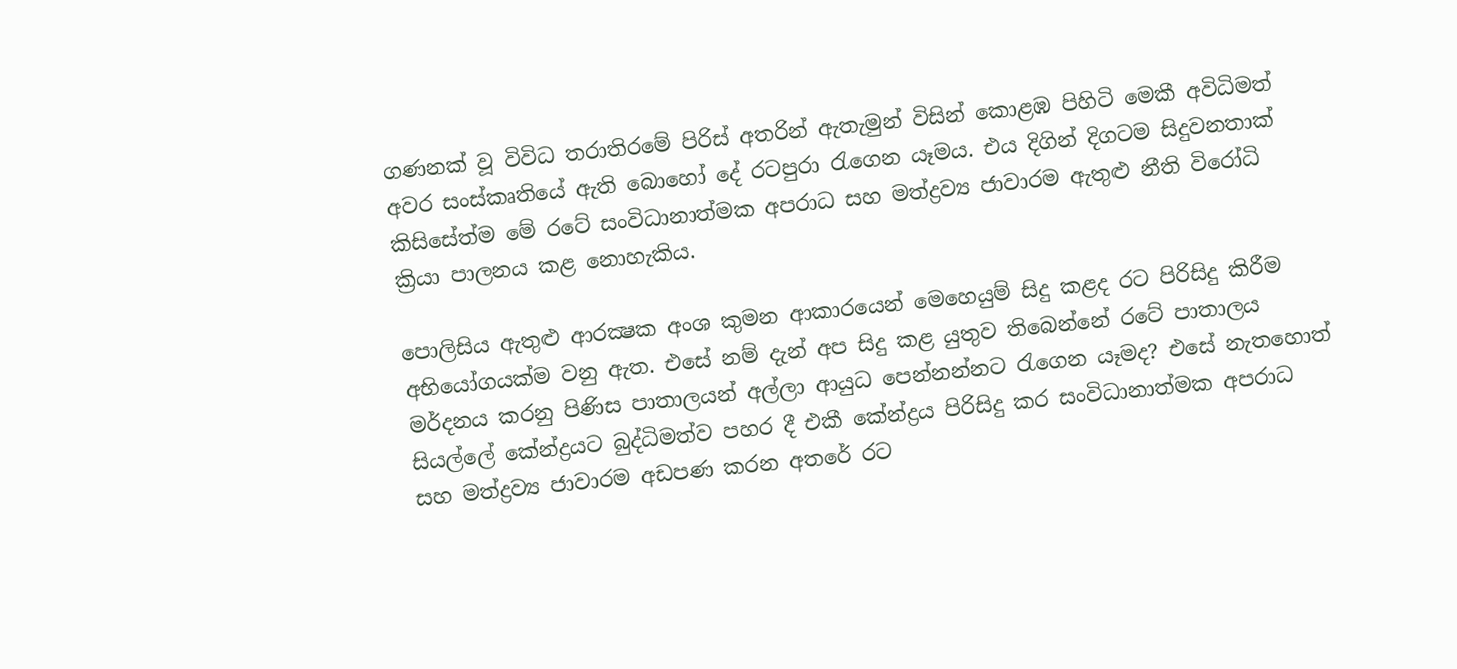ගණනක් වූ විවිධ තරාතිරමේ පිරිස් අතරින් ඇතැමුන් විසින් කොළඹ පිහිටි මෙකී අවිධිමත් අවර සංස්කෘතියේ ඇති බොහෝ දේ රටපුරා රැගෙන යෑමය. එය දිගින් දිගටම සිදුවනතාක් කිසිසේත්ම මේ රටේ සංවිධානාත්මක අපරාධ සහ මත්ද්‍රව්‍ය ජාවාරම ඇතුළු නීති විරෝධි ක්‍රියා පාලනය කළ නොහැකිය.

පොලිසිය ඇතුළු ආරක්‍ෂක අංශ කුමන ආකාරයෙන් මෙහෙයුම් සිදු කළද රට පිරිසිදු කිරීම අභියෝගයක්ම වනු ඇත. එසේ නම් දැන් අප සිදු කළ යුතුව තිබෙන්නේ රටේ පාතාලය මර්දනය කරනු පිණිස පාතාලයන් අල්ලා ආයුධ පෙන්නන්නට රැගෙන යෑමද? එසේ නැතහොත් සියල්ලේ කේන්ද්‍රයට බුද්ධිමත්ව පහර දී එකී කේන්ද්‍රය පිරිසිදු කර සංවිධානාත්මක අපරාධ සහ මත්ද්‍රව්‍ය ජාවාරම අඩපණ කරන අතරේ රට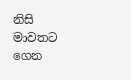නිසි මාවතට ගෙන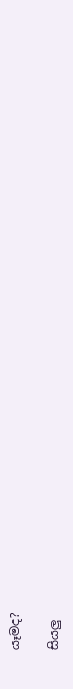යෑමද?

සියලු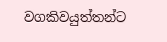වගකිවයුත්තන්ට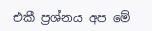එකී ප්‍රශ්නය අප මේ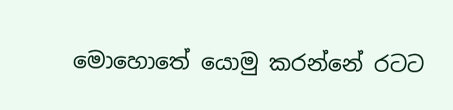මොහොතේ යොමු කරන්නේ රටට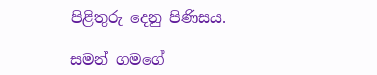පිළිතුරු දෙනු පිණිසය.

සමන් ගමගේ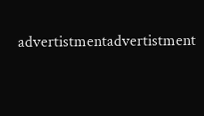advertistmentadvertistment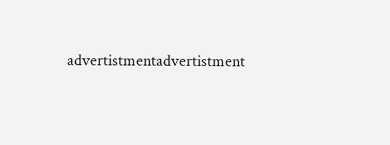advertistmentadvertistment